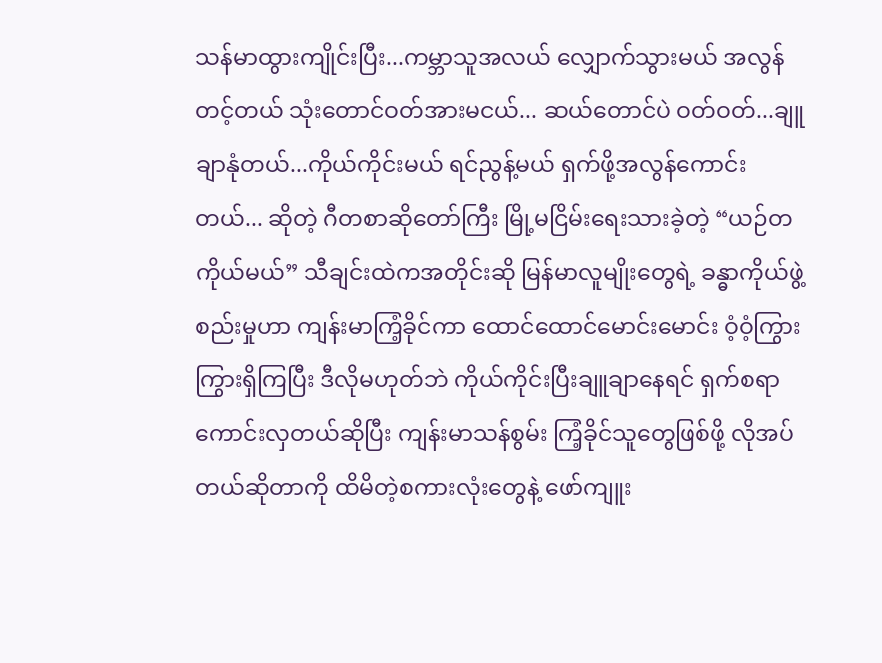သန်မာထွားကျိုင်းပြီး...ကမ္ဘာသူအလယ် လျှောက်သွားမယ် အလွန်တင့်တယ် သုံးတောင်ဝတ်အားမငယ်... ဆယ်တောင်ပဲ ဝတ်ဝတ်...ချူချာနုံတယ်...ကိုယ်ကိုင်းမယ် ရင်ညွန့်မယ် ရှက်ဖို့အလွန်ကောင်းတယ်... ဆိုတဲ့ ဂီတစာဆိုတော်ကြီး မြို့မငြိမ်းရေးသားခဲ့တဲ့ “ယဉ်တကိုယ်မယ်” သီချင်းထဲကအတိုင်းဆို မြန်မာလူမျိုးတွေရဲ့ ခန္ဓာကိုယ်ဖွဲ့စည်းမှုဟာ ကျန်းမာကြံ့ခိုင်ကာ ထောင်ထောင်မောင်းမောင်း ဝံ့ဝံ့ကြွားကြွားရှိကြပြီး ဒီလိုမဟုတ်ဘဲ ကိုယ်ကိုင်းပြီးချူချာနေရင် ရှက်စရာကောင်းလှတယ်ဆိုပြီး ကျန်းမာသန်စွမ်း ကြံ့ခိုင်သူတွေဖြစ်ဖို့ လိုအပ်တယ်ဆိုတာကို ထိမိတဲ့စကားလုံးတွေနဲ့ ဖော်ကျူး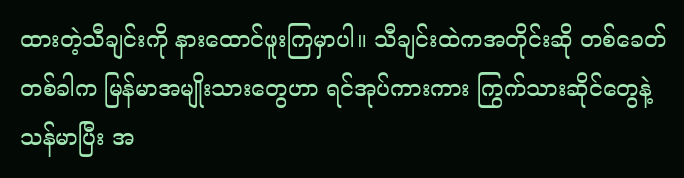ထားတဲ့သီချင်းကို နားထောင်ဖူးကြမှာပါ။ သီချင်းထဲကအတိုင်းဆို တစ်ခေတ်တစ်ခါက မြန်မာအမျိုးသားတွေဟာ ရင်အုပ်ကားကား ကြွက်သားဆိုင်တွေနဲ့ သန်မာပြီး အ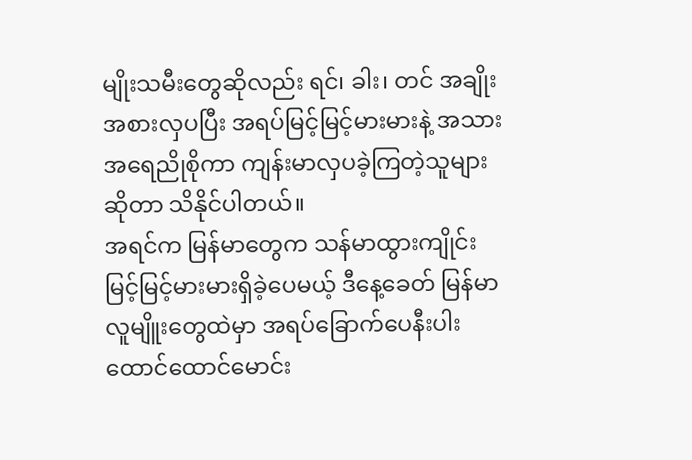မျိုးသမီးတွေဆိုလည်း ရင်၊ ခါး၊ တင် အချိုးအစားလှပပြီး အရပ်မြင့်မြင့်မားမားနဲ့ အသားအရေညိုစိုကာ ကျန်းမာလှပခဲ့ကြတဲ့သူများဆိုတာ သိနိုင်ပါတယ်။
အရင်က မြန်မာတွေက သန်မာထွားကျိုင်း မြင့်မြင့်မားမားရှိခဲ့ပေမယ့် ဒီနေ့ခေတ် မြန်မာလူမျိူးတွေထဲမှာ အရပ်ခြောက်ပေနီးပါး ထောင်ထောင်မောင်း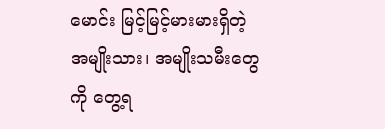မောင်း မြင့်မြင့်မားမားရှိတဲ့ အမျိုးသား၊ အမျိုးသမီးတွေကို တွေ့ရ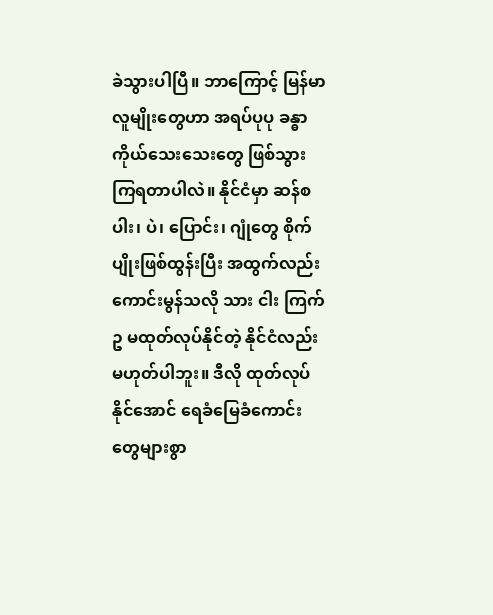ခဲသွားပါပြီ။ ဘာကြောင့် မြန်မာလူမျိုးတွေဟာ အရပ်ပုပု ခန္ဓာကိုယ်သေးသေးတွေ ဖြစ်သွားကြရတာပါလဲ။ နိုင်ငံမှာ ဆန်စပါး၊ ပဲ၊ ပြောင်း၊ ဂျုံတွေ စိုက်ပျိုးဖြစ်ထွန်းပြီး အထွက်လည်းကောင်းမွန်သလို သား ငါး ကြက်ဥ မထုတ်လုပ်နိုင်တဲ့ နိုင်ငံလည်းမဟုတ်ပါဘူး။ ဒီလို ထုတ်လုပ်နိုင်အောင် ရေခံမြေခံကောင်းတွေများစွာ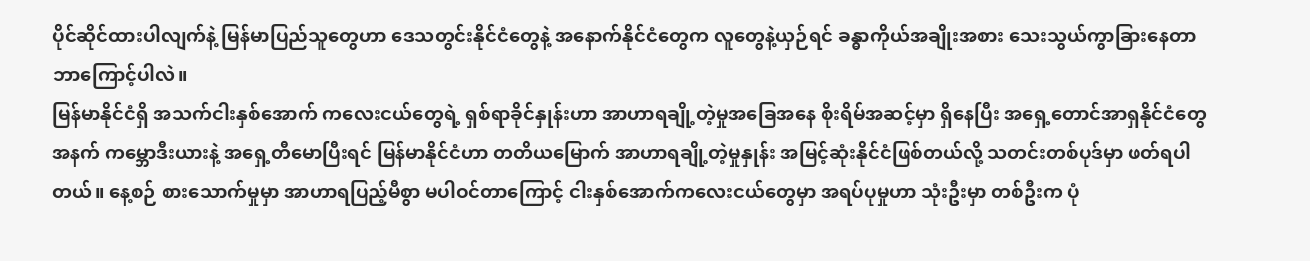ပိုင်ဆိုင်ထားပါလျက်နဲ့ မြန်မာပြည်သူတွေဟာ ဒေသတွင်းနိုင်ငံတွေနဲ့ အနောက်နိုင်ငံတွေက လူတွေနဲ့ယှဉ်ရင် ခန္ဓာကိုယ်အချိုးအစား သေးသွယ်ကွာခြားနေတာ ဘာကြောင့်ပါလဲ။
မြန်မာနိုင်ငံရှိ အသက်ငါးနှစ်အောက် ကလေးငယ်တွေရဲ့ ရှစ်ရာခိုင်နှုန်းဟာ အာဟာရချို့တဲ့မှုအခြေအနေ စိုးရိမ်အဆင့်မှာ ရှိနေပြီး အရှေ့တောင်အာရှနိုင်ငံတွေအနက် ကမ္ဘောဒီးယားနဲ့ အရှေ့တီမောပြီးရင် မြန်မာနိုင်ငံဟာ တတိယမြောက် အာဟာရချို့တဲ့မှုနှုန်း အမြင့်ဆုံးနိုင်ငံဖြစ်တယ်လို့ သတင်းတစ်ပုဒ်မှာ ဖတ်ရပါတယ်။ နေ့စဉ် စားသောက်မှုမှာ အာဟာရပြည့်မီစွာ မပါဝင်တာကြောင့် ငါးနှစ်အောက်ကလေးငယ်တွေမှာ အရပ်ပုမှုဟာ သုံးဦးမှာ တစ်ဦးက ပုံ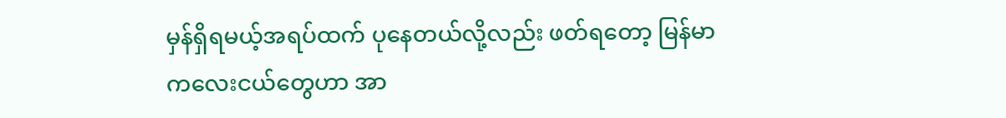မှန်ရှိရမယ့်အရပ်ထက် ပုနေတယ်လို့လည်း ဖတ်ရတော့ မြန်မာကလေးငယ်တွေဟာ အာ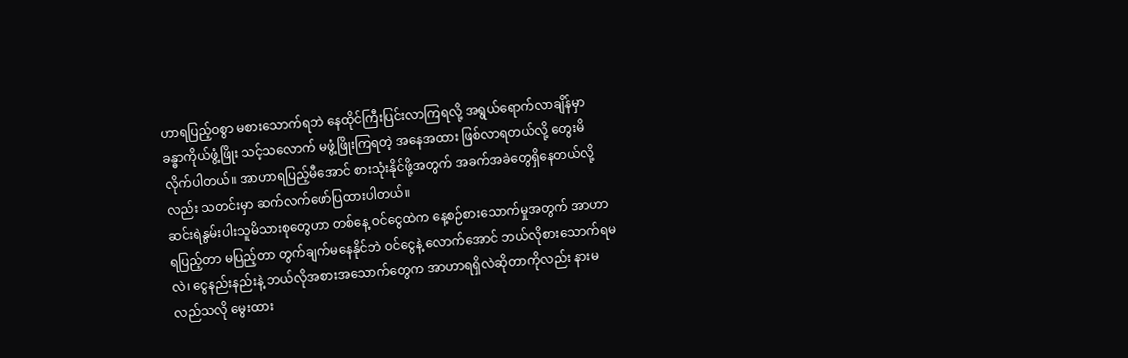ဟာရပြည့်ဝစွာ မစားသောက်ရဘဲ နေထိုင်ကြီးပြင်းလာကြရလို့ အရွယ်ရောက်လာချိန်မှာ ခန္ဓာကိုယ်ဖွံ့ဖြိုး သင့်သလောက် မဖွံ့ဖြိုးကြရတဲ့ အနေအထား ဖြစ်လာရတယ်လို့ တွေးမိလိုက်ပါတယ်။ အာဟာရပြည့်မီအောင် စားသုံးနိုင်ဖို့အတွက် အခက်အခဲတွေရှိနေတယ်လို့လည်း သတင်းမှာ ဆက်လက်ဖော်ပြထားပါတယ်။
ဆင်းရဲနွမ်းပါးသူမိသားစုတွေဟာ တစ်နေ့ ဝင်ငွေထဲက နေ့စဉ်စားသောက်မှုအတွက် အာဟာရပြည့်တာ မပြည့်တာ တွက်ချက်မနေနိုင်ဘဲ ဝင်ငွေနဲ့ လောက်အောင် ဘယ်လိုစားသောက်ရမလဲ၊ ငွေနည်းနည်းနဲ့ ဘယ်လိုအစားအသောက်တွေက အာဟာရရှိလဲဆိုတာကိုလည်း နားမလည်သလို မွေးထား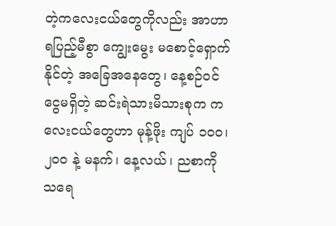တဲ့ကလေးငယ်တွေကိုလည်း အာဟာရပြည့်မီစွာ ကျွေးမွေး မစောင့်ရှောက်နိုင်တဲ့ အခြေအနေတွေ၊ နေ့စဉ်ဝင်ငွေမရှိတဲ့ ဆင်းရဲသားမိသားစုက ကလေးငယ်တွေဟာ မုန့်ဖိုး ကျပ် ၁၀၀၊ ၂၀၀ နဲ့ မနက်၊ နေ့လယ်၊ ညစာကို သရေ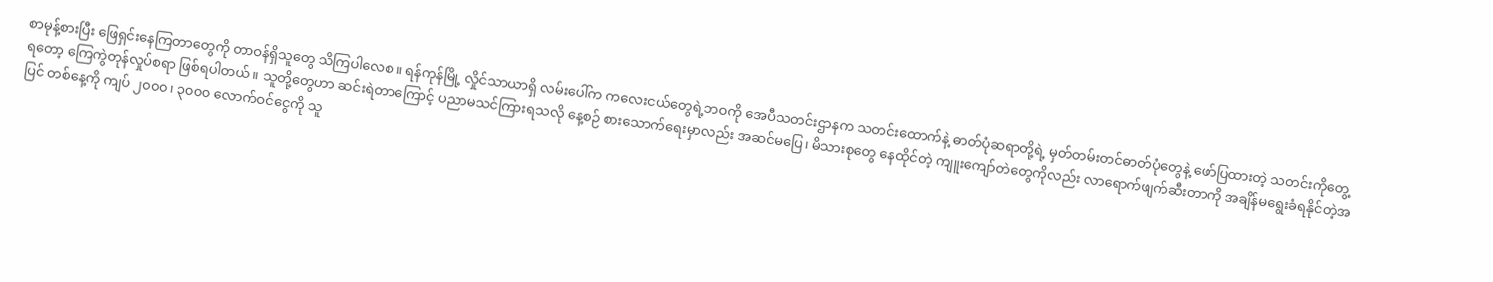စာမုန့်စားပြီး ဖြေရှင်းနေကြတာတွေကို တာဝန်ရှိသူတွေ သိကြပါလေစ။ ရန်ကုန်မြို့ လှိုင်သာယာရှိ လမ်းပေါ်က ကလေးငယ်တွေရဲ့ဘဝကို အေပီသတင်းဌာနက သတင်းထောက်နဲ့ ဓာတ်ပုံဆရာတို့ရဲ့ မှတ်တမ်းတင်ဓာတ်ပုံတွေနဲ့ ဖော်ပြထားတဲ့ သတင်းကိုတွေ့ရတော့ ကြေကွဲတုန်လှုပ်စရာ ဖြစ်ရပါတယ်။ သူတို့တွေဟာ ဆင်းရဲတာကြောင့် ပညာမသင်ကြားရသလို နေ့စဉ် စားသောက်ရေးမှာလည်း အဆင်မပြေ၊ မိသားစုတွေ နေထိုင်တဲ့ ကျူးကျော်တဲတွေကိုလည်း လာရောက်ဖျက်ဆီးတာကို အချိန်မရွေးခံရနိုင်တဲ့အပြင် တစ်နေ့ကို ကျပ် ၂၀၀၀၊ ၃၀၀၀ လောက်ဝင်ငွေကို သူ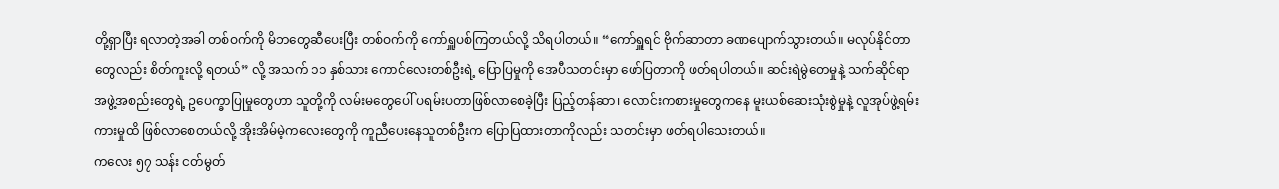တို့ရှာပြီး ရလာတဲ့အခါ တစ်ဝက်ကို မိဘတွေဆီပေးပြီး တစ်ဝက်ကို ကော်ရှူပစ်ကြတယ်လို့ သိရပါတယ်။ “ကော်ရှူရင် ဗိုက်ဆာတာ ခဏပျောက်သွားတယ်။ မလုပ်နိုင်တာတွေလည်း စိတ်ကူးလို့ ရတယ်” လို့ အသက် ၁၁ နှစ်သား ကောင်လေးတစ်ဦးရဲ့ ပြောပြမှုကို အေပီသတင်းမှာ ဖော်ပြတာကို ဖတ်ရပါတယ်။ ဆင်းရဲမွဲတေမှုနဲ့ သက်ဆိုင်ရာအဖွဲ့အစည်းတွေရဲ့ ဥပေက္ခာပြုမှုတွေဟာ သူတို့ကို လမ်းမတွေပေါ် ပရမ်းပတာဖြစ်လာစေခဲ့ပြီး ပြည့်တန်ဆာ၊ လောင်းကစားမှုတွေကနေ မူးယစ်ဆေးသုံးစွဲမှုနဲ့ လူအုပ်ဖွဲ့ရမ်းကားမှုထိ ဖြစ်လာစေတယ်လို့ အိုးအိမ်မဲ့ကလေးတွေကို ကူညီပေးနေသူတစ်ဦးက ပြောပြထားတာကိုလည်း သတင်းမှာ ဖတ်ရပါသေးတယ်။
ကလေး ၅၇ သန်း ငတ်မွတ်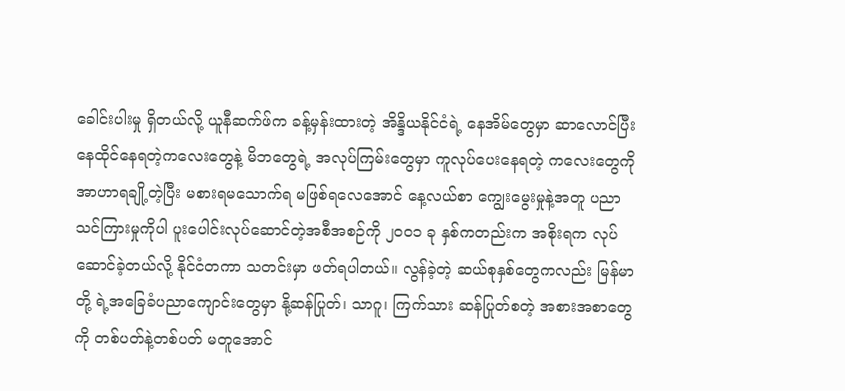ခေါင်းပါးမှု ရှိတယ်လို့ ယူနီဆက်ဖ်က ခန့်မှန်းထားတဲ့ အိန္ဒိယနိုင်ငံရဲ့ နေအိမ်တွေမှာ ဆာလောင်ပြီး နေထိုင်နေရတဲ့ကလေးတွေနဲ့ မိဘတွေရဲ့ အလုပ်ကြမ်းတွေမှာ ကူလုပ်ပေးနေရတဲ့ ကလေးတွေကို အာဟာရချို့တဲ့ပြီး မစားရမသောက်ရ မဖြစ်ရလေအောင် နေ့လယ်စာ ကျွေးမွေးမှုနဲ့အတူ ပညာသင်ကြားမှုကိုပါ ပူးပေါင်းလုပ်ဆောင်တဲ့အစီအစဉ်ကို ၂၀၀၁ ခု နှစ်ကတည်းက အစိုးရက လုပ်ဆောင်ခဲ့တယ်လို့ နိုင်ငံတကာ သတင်းမှာ ဖတ်ရပါတယ်။ လွန်ခဲ့တဲ့ ဆယ်စုနှစ်တွေကလည်း မြန်မာတို့ ရဲ့အခြေခံပညာကျောင်းတွေမှာ နို့ဆန်ပြုတ်၊ သာဂူ၊ ကြက်သား ဆန်ပြုတ်စတဲ့ အစားအစာတွေကို တစ်ပတ်နဲ့တစ်ပတ် မတူအောင်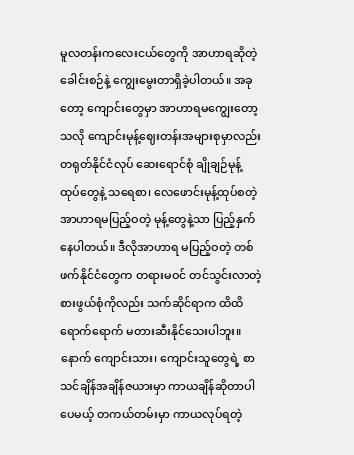မူလတန်းကလေးငယ်တွေကို အာဟာရဆိုတဲ့ ခေါင်းစဉ်နဲ့ ကျွေးမွေးတာရှိခဲ့ပါတယ်။ အခုတော့ ကျောင်းတွေမှာ အာဟာရမကျွေးတော့ သလို ကျောင်းမုန့်ဈေးတန်းအများစုမှာလည်း တရုတ်နိုင်ငံလုပ် ဆေးရောင်စုံ ချိုချဉ်မုန့် ထုပ်တွေနဲ့ သရေစာ၊ လေဖောင်းမုန့်ထုပ်စတဲ့ အာဟာရမပြည့်ဝတဲ့ မုန့်တွေနဲ့သာ ပြည့်နှက်နေပါတယ်။ ဒီလိုအာဟာရ မပြည့်ဝတဲ့ တစ်ဖက်နိုင်ငံတွေက တရားမဝင် တင်သွင်းလာတဲ့ စားဖွယ်စုံကိုလည်း သက်ဆိုင်ရာက ထိထိရောက်ရောက် မတားဆီးနိုင်သေးပါဘူး။ နောက် ကျောင်းသား၊ ကျောင်းသူတွေရဲ့ စာသင်ချိန်အချိန်ဇယားမှာ ကာယချိန်ဆိုတာပါပေမယ့် တကယ်တမ်းမှာ ကာယလုပ်ရတဲ့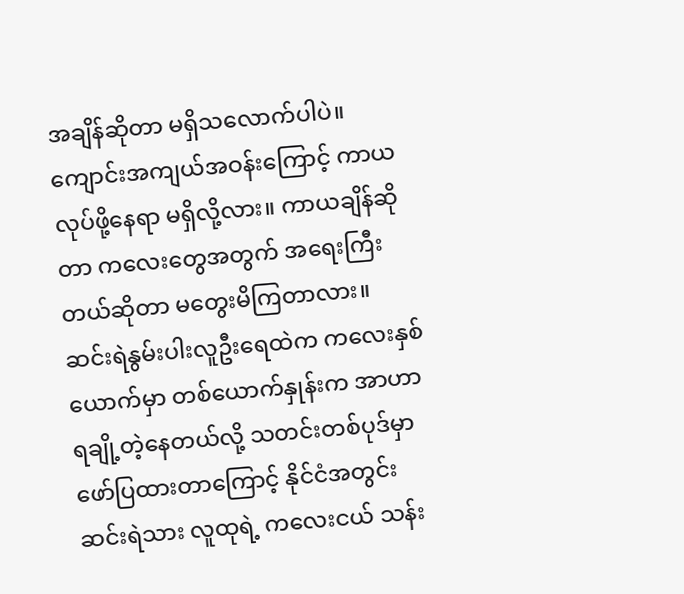အချိန်ဆိုတာ မရှိသလောက်ပါပဲ။ ကျောင်းအကျယ်အဝန်းကြောင့် ကာယလုပ်ဖို့နေရာ မရှိလို့လား။ ကာယချိန်ဆိုတာ ကလေးတွေအတွက် အရေးကြီးတယ်ဆိုတာ မတွေးမိကြတာလား။
ဆင်းရဲနွမ်းပါးလူဦးရေထဲက ကလေးနှစ်ယောက်မှာ တစ်ယောက်နှုန်းက အာဟာရချို့တဲ့နေတယ်လို့ သတင်းတစ်ပုဒ်မှာ ဖော်ပြထားတာကြောင့် နိုင်ငံအတွင်း ဆင်းရဲသား လူထုရဲ့ ကလေးငယ် သန်း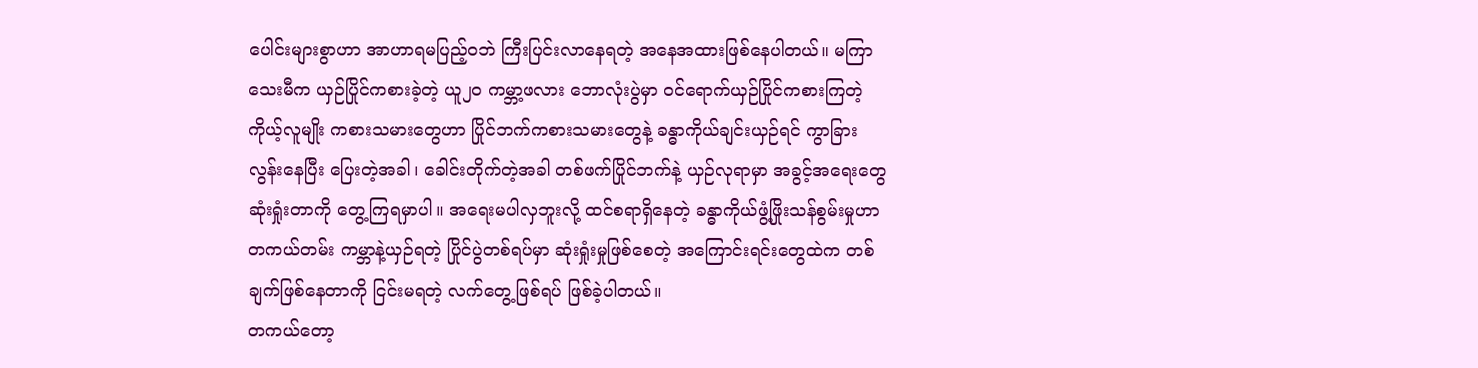ပေါင်းများစွာဟာ အာဟာရမပြည့်ဝဘဲ ကြီးပြင်းလာနေရတဲ့ အနေအထားဖြစ်နေပါတယ်။ မကြာသေးမီက ယှဉ်ပြိုင်ကစားခဲ့တဲ့ ယူ၂၀ ကမ္ဘာ့ဖလား ဘောလုံးပွဲမှာ ဝင်ရောက်ယှဉ်ပြိုင်ကစားကြတဲ့ ကိုယ့်လူမျိုး ကစားသမားတွေဟာ ပြိုင်ဘက်ကစားသမားတွေနဲ့ ခန္ဓာကိုယ်ချင်းယှဉ်ရင် ကွာခြားလွန်းနေပြီး ပြေးတဲ့အခါ၊ ခေါင်းတိုက်တဲ့အခါ တစ်ဖက်ပြိုင်ဘက်နဲ့ ယှဉ်လုရာမှာ အခွင့်အရေးတွေ ဆုံးရှုံးတာကို တွေ့ကြရမှာပါ။ အရေးမပါလှဘူးလို့ ထင်စရာရှိနေတဲ့ ခန္ဓာကိုယ်ဖွံ့ဖြိုးသန်စွမ်းမှုဟာ တကယ်တမ်း ကမ္ဘာနဲ့ယှဉ်ရတဲ့ ပြိုင်ပွဲတစ်ရပ်မှာ ဆုံးရှုံးမှုဖြစ်စေတဲ့ အကြောင်းရင်းတွေထဲက တစ်ချက်ဖြစ်နေတာကို ငြင်းမရတဲ့ လက်တွေ့ဖြစ်ရပ် ဖြစ်ခဲ့ပါတယ်။
တကယ်တော့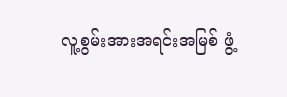လူ့စွမ်းအားအရင်းအမြစ် ဖွံ့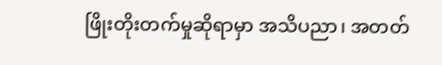ဖြိုးတိုးတက်မှုဆိုရာမှာ အသိပညာ၊ အတတ်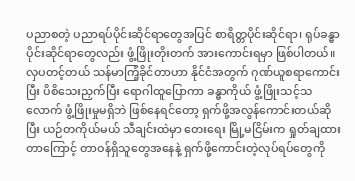ပညာစတဲ့ ပညာရပ်ပိုင်းဆိုင်ရာတွေအပြင် စာရိတ္တပိုင်းဆိုင်ရာ၊ ရုပ်ခန္ဓာပိုင်းဆိုင်ရာတွေလည်း ဖွံ့ဖြိုးတိုးတက် အားကောင်းရမှာ ဖြစ်ပါတယ်။
လှပတင့်တယ် သန်မာကြံ့ခိုင်တာဟာ နိုင်ငံအတွက် ဂုဏ်ယူစရာကောင်းပြီး ပိစိသေးညှက်ပြီး ရောဂါထူပြောကာ ခန္ဓာကိုယ် ဖွံ့ဖြိုးသင့်သလောက် ဖွံ့ဖြိုးမှုမရှိဘဲ ဖြစ်နေရင်တော့ ရှက်ဖို့အလွန်ကောင်းတယ်ဆိုပြီး ယဉ်တကိုယ်မယ် သီချင်းထဲမှာ တေးရေး မြို့မငြိမ်းက ရှုတ်ချထားတာကြောင့် တာဝန်ရှိသူတွေအနေနဲ့ ရှက်ဖို့ကောင်းတဲ့လုပ်ရပ်တွေကို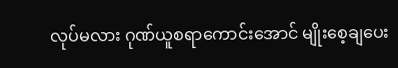လုပ်မလား ဂုဏ်ယူစရာကောင်းအောင် မျိုးစေ့ချပေး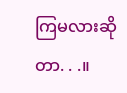ကြမလားဆိုတာ. . .။